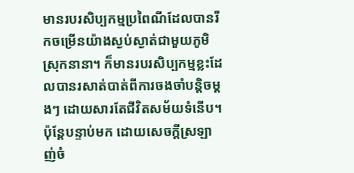មានរបរសិប្បកម្មប្រពៃណីដែលបានរីកចម្រើនយ៉ាងស្ងប់ស្ងាត់ជាមួយភូមិស្រុកនានា។ ក៏មានរបរសិប្បកម្មខ្លះដែលបានរសាត់បាត់ពីការចងចាំបន្តិចម្តងៗ ដោយសារតែជីវិតសម័យទំនើប។ ប៉ុន្តែបន្ទាប់មក ដោយសេចក្តីស្រឡាញ់ចំ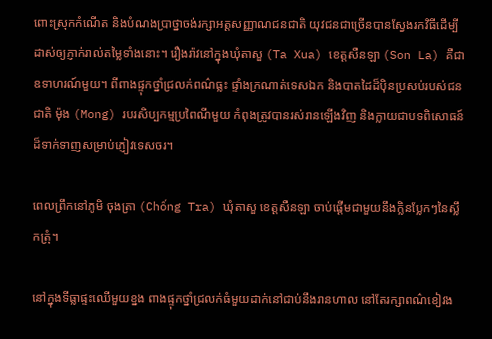ពោះស្រុកកំណើត និងបំណងប្រាថ្នាចង់រក្សាអត្តសញ្ញាណជនជាតិ យុវជនជាច្រើនបានស្វែងរកវិធីដើម្បីដាស់ឲ្យភ្ញាក់រាល់តម្លៃទាំងនោះ។ រឿងរ៉ាវនៅក្នុងឃុំតាសួ (Ta Xua) ខេត្តសឺនឡា (Son La) គឺជាឧទាហរណ៍មួយ។ ពីពាងផ្ទុកថ្នាំជ្រលក់ពណ៌ធ្លះ ផ្ទាំងក្រណាត់ទេសឯក និងបាតដៃដ៏ប៉ិនប្រសប់របស់ជនជាតិ ម៉ុង (Mong) របរសិប្បកម្មប្រពៃណីមួយ កំពុងត្រូវបានរស់រានឡើងវិញ និងក្លាយជាបទពិសោធន៍ដ៏ទាក់ទាញសម្រាប់ភ្ញៀវទេសចរ។

ពេលព្រឹកនៅភូមិ ចុងត្រា (Chống Tra) ឃុំតាសួ ខេត្តសឺនឡា ចាប់ផ្តើមជាមួយនឹងក្លិនប្លែកៗនៃស្លឹកត្រុំ។

នៅក្នុងទីធ្លាផ្ទះឈើមួយខ្នង ពាងផ្ទុកថ្នាំជ្រលក់ធំមួយដាក់នៅជាប់នឹងរានហាល នៅតែរក្សាពណ៌ខៀវង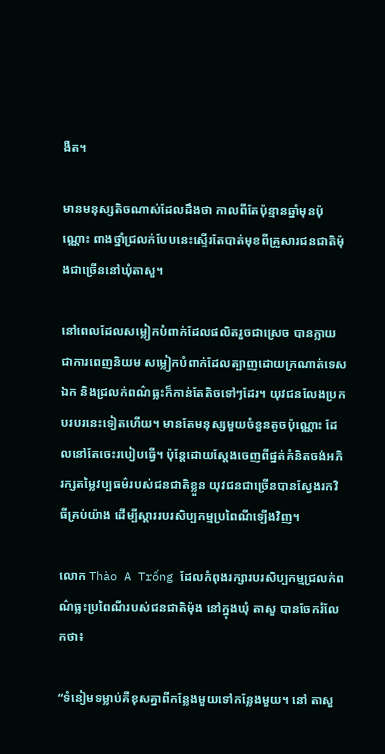ងឺត។

មានមនុស្សតិចណាស់ដែលដឹងថា កាលពីតែប៉ុន្មានឆ្នាំមុនប៉ុណ្ណោះ ពាងថ្នាំជ្រលក់បែបនេះស្ទើរតែបាត់មុខពីគ្រួសារជនជាតិម៉ុងជាច្រើននៅឃុំតាសួ។

នៅពេលដែលសម្លៀកបំពាក់ដែលផលិតរួចជាស្រេច បានក្លាយជាការពេញនិយម សម្លៀកបំពាក់ដែលត្បាញដោយក្រណាត់ទេសឯក និងជ្រលក់ពណ៌ធ្លះក៏កាន់តែតិចទៅៗដែរ។ យុវជនលែងប្រកបរបរនេះទៀតហើយ។ មានតែមនុស្សមួយចំនួនតូចប៉ុណ្ណោះ ដែលនៅតែចេះរបៀបធ្វើ។ ប៉ុន្តែដោយស្ដែងចេញពីផ្នត់គំនិតចង់អភិរក្សតម្លៃវប្បធម៌របស់ជនជាតិខ្លួន យុវជនជាច្រើនបានស្វែងរកវិធីគ្រប់យ៉ាង ដើម្បីស្ដាររបរសិប្បកម្មប្រពៃណីឡើងវិញ។

លោក Thào A Trống ដែលកំពុងរក្សារបរសិប្បកម្មជ្រលក់ពណ៌ធ្លះប្រពៃណីរបស់ជនជាតិម៉ុង នៅក្នុងឃុំ តាសួ បានចែករំលែកថា៖

“ទំនៀមទម្លាប់គឺខុសគ្នាពីកន្លែងមួយទៅកន្លែងមួយ។ នៅ តាសួ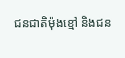ជនជាតិម៉ុងខ្មៅ និងជន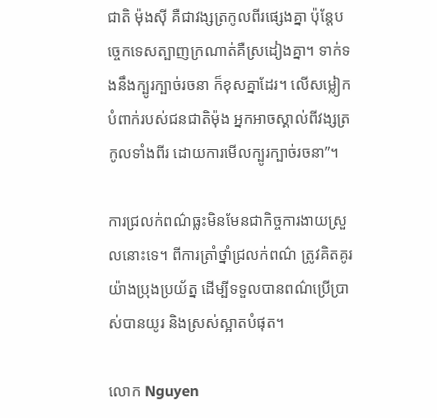ជាតិ ម៉ុងស៊ី គឺជាវង្សត្រកូលពីរផ្សេងគ្នា ប៉ុន្តែបច្ចេកទេសត្បាញក្រណាត់គឺស្រដៀងគ្នា។ ទាក់ទងនឹងក្បូរក្បាច់រចនា ក៏ខុសគ្នាដែរ។ លើសម្លៀកបំពាក់របស់ជនជាតិម៉ុង អ្នកអាចស្គាល់ពីវង្សត្រកូលទាំងពីរ ដោយការមើលក្បូរក្បាច់រចនា”។

ការជ្រលក់ពណ៌ធ្លះមិនមែនជាកិច្ចការងាយស្រួលនោះទេ។ ពីការត្រាំថ្នាំជ្រលក់ពណ៌ ត្រូវគិតគូរយ៉ាងប្រុងប្រយ័ត្ន ដើម្បីទទួលបានពណ៌ប្រើប្រាស់បានយូរ និងស្រស់ស្អាតបំផុត។

លោក Nguyen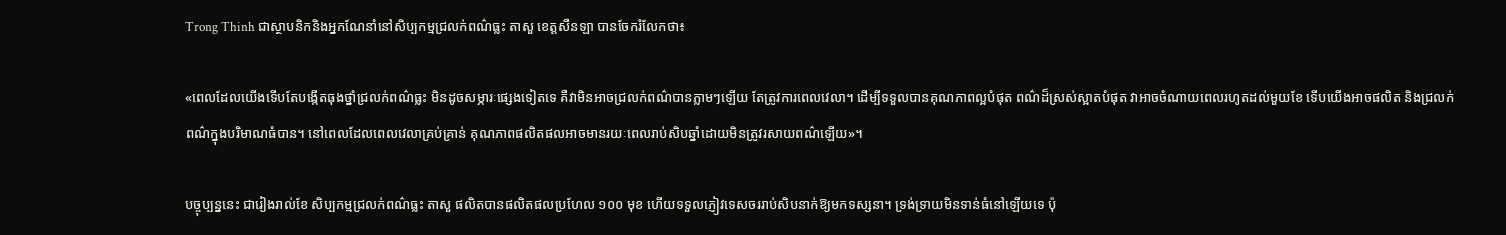Trong Thinh ជាស្ថាបនិកនិងអ្នកណែនាំនៅសិប្បកម្មជ្រលក់ពណ៌ធ្លះ តាសួ ខេត្តសឺនឡា បានចែករំលែកថា៖

«ពេលដែលយើងទើបតែបង្កើតធុងថ្នាំជ្រលក់ពណ៌ធ្លះ មិនដូចសម្ភារៈផ្សេងទៀតទេ គឺវាមិនអាចជ្រលក់ពណ៌បានភ្លាមៗឡើយ តែត្រូវការពេលវេលា។ ដើម្បីទទួលបានគុណភាពល្អបំផុត ពណ៌ដ៏ស្រស់ស្អាតបំផុត វាអាចចំណាយពេលរហូតដល់មួយខែ ទើបយើងអាចផលិត និងជ្រលក់ពណ៌ក្នុងបរិមាណធំបាន។ នៅពេលដែលពេលវេលាគ្រប់គ្រាន់ គុណភាពផលិតផលអាចមានរយៈពេលរាប់សិបឆ្នាំដោយមិនត្រូវរសាយពណ៌ឡើយ»។

បច្ចុប្បន្ននេះ ជារៀងរាល់ខែ សិប្បកម្មជ្រលក់ពណ៌ធ្លះ តាសួ ផលិតបានផលិតផលប្រហែល ១០០ មុខ ហើយទទួលភ្ញៀវទេសចររាប់សិបនាក់ឱ្យមកទស្សនា។ ទ្រង់ទ្រាយមិនទាន់ធំនៅឡើយទេ ប៉ុ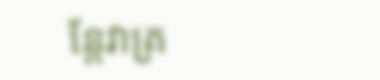ន្តែវាគ្រ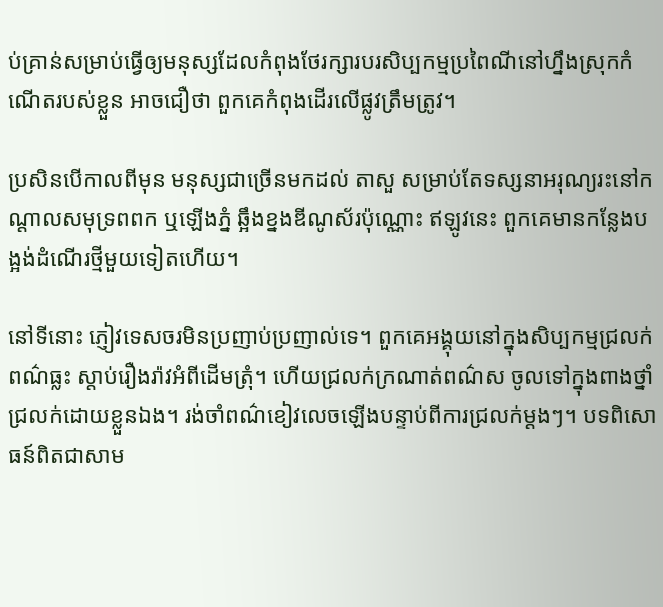ប់គ្រាន់សម្រាប់ធ្វើឲ្យមនុស្សដែលកំពុងថែរក្សារបរសិប្បកម្មប្រពៃណីនៅហ្នឹងស្រុកកំណើតរបស់ខ្លួន អាចជឿថា ពួកគេកំពុងដើរលើផ្លូវត្រឹមត្រូវ។

ប្រសិនបើកាលពីមុន មនុស្សជាច្រើនមកដល់ តាសួ សម្រាប់តែទស្សនាអរុណ្យរះនៅកណ្តាលសមុទ្រពពក ឬឡើងភ្នំ ឆ្អឹងខ្នងឌីណូស័រប៉ុណ្ណោះ ឥឡូវនេះ ពួកគេមានកន្លែងបង្អង់ដំណើរថ្មីមួយទៀតហើយ។

នៅទីនោះ ភ្ញៀវទេសចរមិនប្រញាប់ប្រញាល់ទេ។ ពួកគេអង្គុយនៅក្នុងសិប្បកម្មជ្រលក់ពណ៌ធ្លះ ស្តាប់រឿងរ៉ាវអំពីដើមត្រុំ។ ហើយជ្រលក់ក្រណាត់ពណ៌ស ចូលទៅក្នុងពាងថ្នាំជ្រលក់ដោយខ្លួនឯង។ រង់ចាំពណ៌ខៀវលេចឡើងបន្ទាប់ពីការជ្រលក់ម្ដងៗ។ បទពិសោធន៍ពិតជាសាម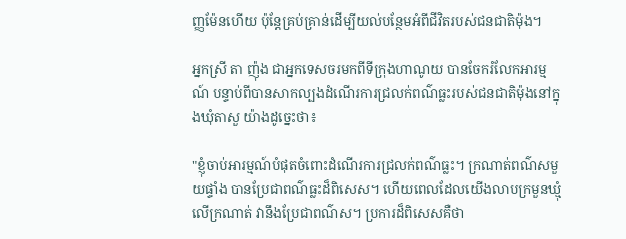ញ្ញម៉ែនហើយ ប៉ុន្តែគ្រប់គ្រាន់ដើម្បីយល់បន្ថែមអំពីជីវិតរបស់ជនជាតិម៉ុង។

អ្នកស្រី តា ញ៉ុង ជាអ្នកទេសចរមកពីទីក្រុងហាណូយ បានចែករំលែកអារម្មណ៍ បន្ទាប់ពីបានសាកល្បងដំណើរការជ្រលក់ពណ៌ធ្លះរបស់ជនជាតិម៉ុងនៅក្នុងឃុំតាសួ យ៉ាងដូច្នេះថា៖

"ខ្ញុំចាប់អារម្មណ៍បំផុតចំពោះដំណើរការជ្រលក់ពណ៌ធ្លះ។ ក្រណាត់ពណ៌សមួយផ្ទាំង បានប្រែជាពណ៌ធ្លះដ៏ពិសេស។ ហើយពេលដែលយើងលាបក្រមួនឃ្មុំលើក្រណាត់ វានឹងប្រែជាពណ៌ស។ ប្រការដ៏ពិសេសគឺថា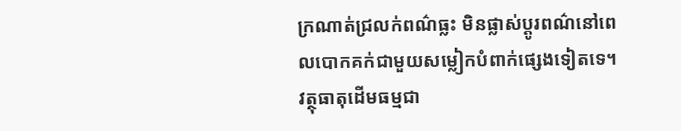ក្រណាត់ជ្រលក់ពណ៌ធ្លះ មិនផ្លាស់ប្តូរពណ៌នៅពេលបោកគក់ជាមួយសម្លៀកបំពាក់ផ្សេងទៀតទេ។ វត្ថុធាតុដើមធម្មជា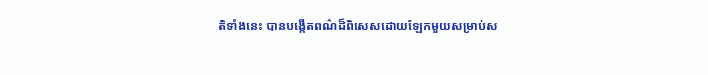តិទាំងនេះ បានបង្កើតពណ៌ដ៏ពិសេសដោយឡែកមួយសម្រាប់ស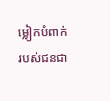ម្លៀកបំពាក់របស់ជនជា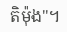តិម៉ុង"។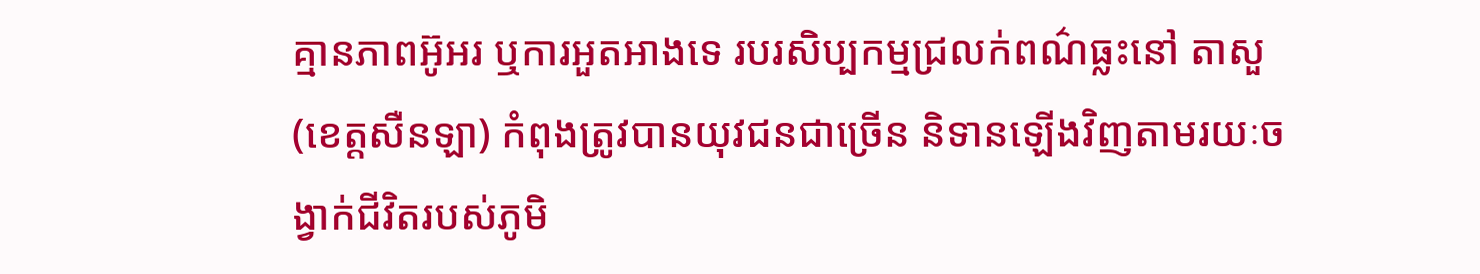គ្មានភាពអ៊ូអរ ឬការអួតអាងទេ របរសិប្បកម្មជ្រលក់ពណ៌ធ្លះនៅ តាសួ (ខេត្តសឺនឡា) កំពុងត្រូវបានយុវជនជាច្រើន និទានឡើងវិញតាមរយៈចង្វាក់ជីវិតរបស់ភូមិ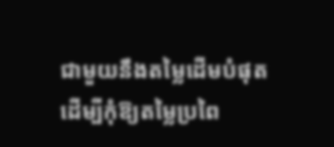ជាមួយនឹងតម្លៃដើមបំផុត ដើម្បីកុំឱ្យតម្លៃប្រពៃ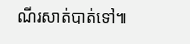ណីរសាត់បាត់ទៅ៕